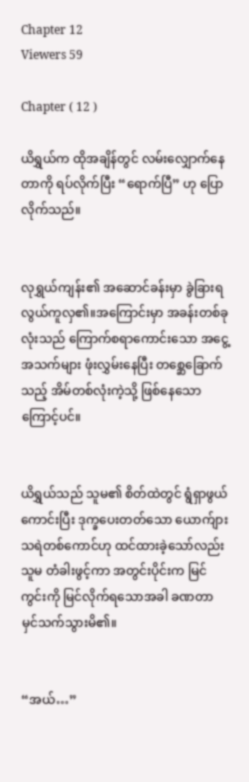Chapter 12
Viewers 59

Chapter ( 12 )

ယိရွှယ်က ထိုအချိန်တွင် လမ်းလျှောက်နေတာကို ရပ်လိုက်ပြီး “ရောက်ပြီ” ဟု ပြောလိုက်သည်။


လုရွှယ်ကျန်း၏ အဆောင်ခန်းမှာ ခွဲခြားရ လွယ်ကူလှ၏။အကြောင်းမှာ အခန်းတစ်ခုလုံးသည် ကြောက်စရာကောင်းသော အငွေ့အသက်များ ဖုံးလွှမ်းနေပြီး တစ္ဆေခြောက်သည့် အိမ်တစ်လုံးကဲ့သို့ ဖြစ်နေသောကြောင့်ပင်။


ယိရွှယ်သည် သူမ၏ စိတ်ထဲတွင် ရွံရှာဖွယ်ကောင်းပြီး ဒုက္ခပေးတတ်သော ယောက်ျားသရဲတစ်ကောင်ဟု ထင်ထားခဲ့သော်လည်း သူမ တံခါးဖွင့်ကာ အတွင်းပိုင်းက မြင်ကွင်းကို မြင်လိုက်ရသောအခါ ခဏတာ မှင်သက်သွားမိ၏။


“အယ်…”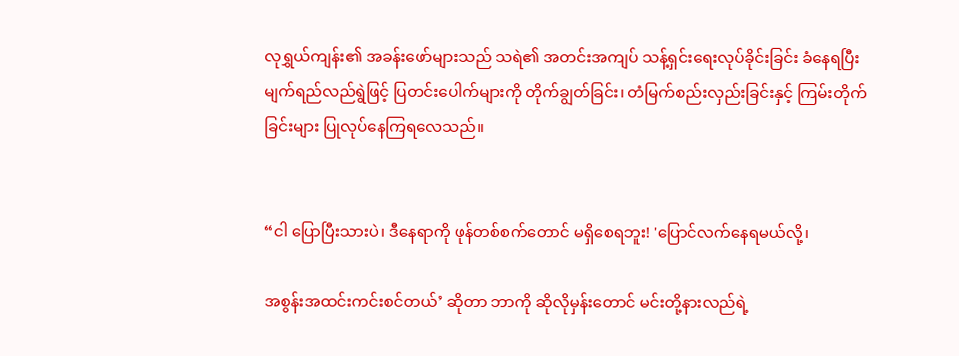လုရွှယ်ကျန်း၏ အခန်းဖော်များသည် သရဲ၏ အတင်းအကျပ် သန့်ရှင်းရေးလုပ်ခိုင်းခြင်း ခံနေရပြီး မျက်ရည်လည်ရွဲဖြင့် ပြတင်းပေါက်များကို တိုက်ချွတ်ခြင်း၊ တံမြက်စည်းလှည်းခြင်းနှင့် ကြမ်းတိုက်ခြင်းများ ပြုလုပ်နေကြရလေသည်။


“ငါ ပြောပြီးသားပဲ၊ ဒီနေရာကို ဖုန်တစ်စက်တောင် မရှိစေရဘူး! 'ပြောင်လက်နေရမယ်လို့၊

အစွန်းအထင်းကင်းစင်တယ်’ ဆိုတာ ဘာကို ဆိုလိုမှန်းတောင် မင်းတို့နားလည်ရဲ့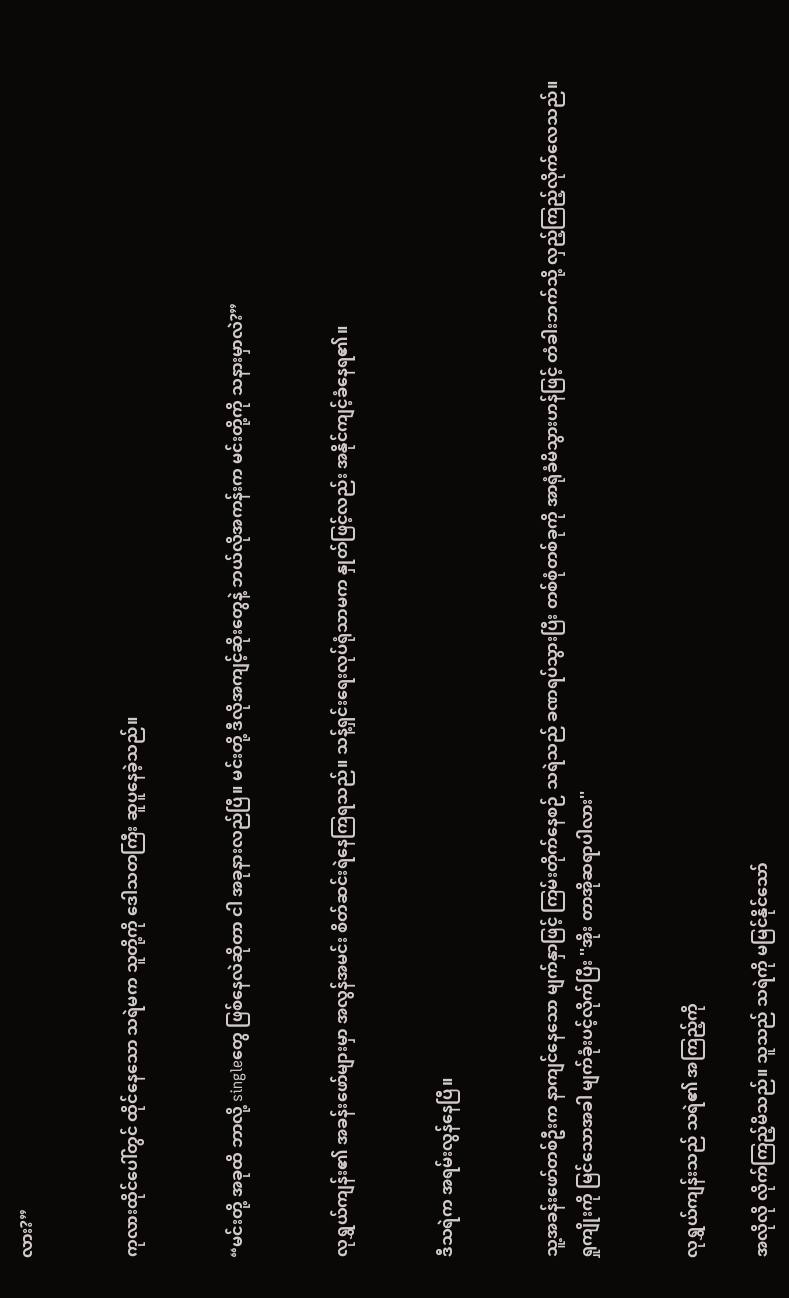လား?”


ကုလားထိုင်ပေါ်တွင် ထိုင်နေသော သရဲမက သူတို့ကို ဒေါသတကြီး ဆူပူနေခဲ့သည်။


“မင်းတို့ အခုထိ ဘာလို့ singleတွေ ဖြစ်နေလဲဆိုတာ ငါ အခုနားလည်ပြီ။ မင်းတို့ ဒီလိုအကျင့်ဆိုးတွေနဲ့ ဘယ်လိုအကန်းက မင်းတို့ကို သနားမှာလဲ?”


လုရွှယ်ကျန်း၏ အခန်းဖော်များမှာ အလွန်အမင်း စိတ်ဆင်းရဲနေကြရသည်။ သန့်ရှင်းရေးလုပ်ရုံသာမက နှုတ်ဖြင့်လည်း အနိုင်ကျင့်ခံနေရ၏။


ဒီသရဲက အရမ်းလွန်နေပြီ။


သူ့အခန်းဖော်တစ်ဦးက နာကျင်နေသော မျက်နှာဖြင့် ကြမ်းတိုက်နေစဉ် သရဲသည် ခဏရပ်သွားပြီး တစ်စုံတစ်ခုကို အာရုံခံမိသွားဟန်ဖြင့် တံခါးဘက်သို့ လှည့်ကြည့်လိုက်လေသည်။ ရှုကျိုးကို မြင်သောအခါ မျက်ခုံးပင့်လိုက်ပြီး ''အိုး တာအိုဆရာပါလား''


လုရွှယ်ကျန်းသည် သရဲ၏ အကြည့်ကို

အလိုလို လိုက်ကြည့်မိသည်။ သူသည် သရဲကို မမြင်နိုင်သော်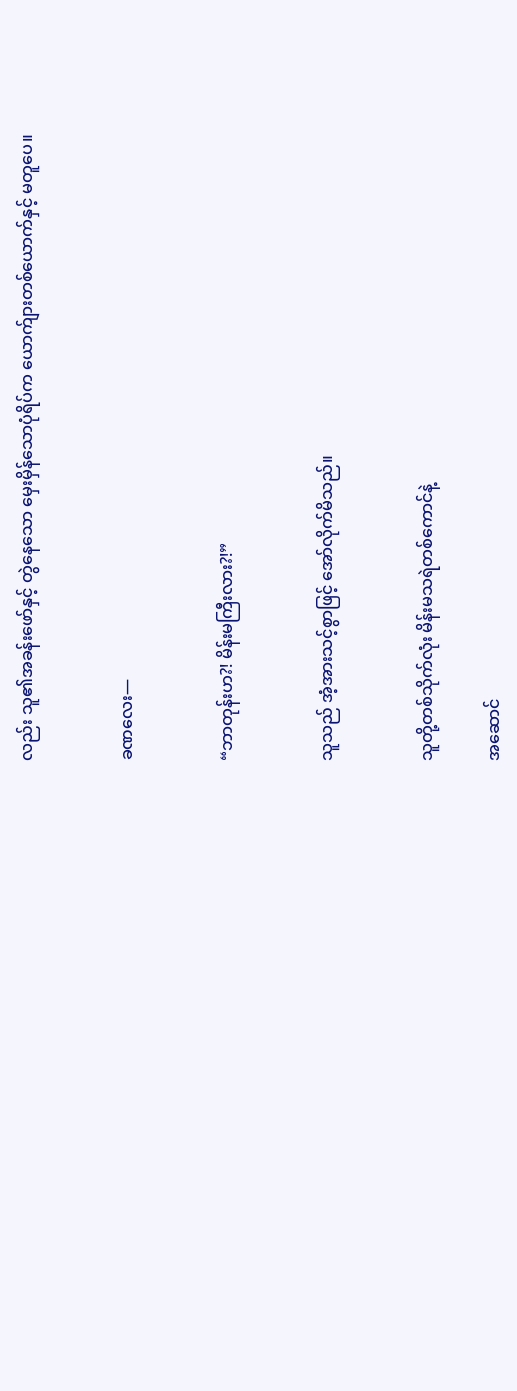လည်း သူ၏အခန်းဖော်နှင့် တွဲနေသော မှေးမှိန်သောပုံရိပ်က ယောက်ျားတစ်ယောက်နှင့် မတူပေ။


ခဏလေး—


“ဘာတုန်းဟ?! မိန်းမကြီးလား?!”


သူသည် အံ့အားသင့်စွာဖြင့် အော်လိုက်မိသည်။


သူတို့တစ်သိုက်လုံး မိန်းမသရဲတစ်ကောင်နဲ့

အဆောင်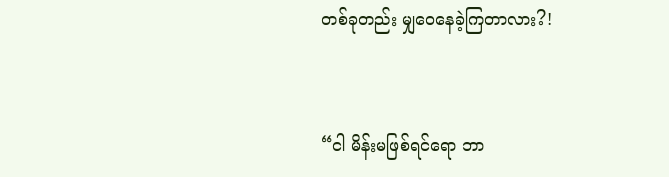တစ်ခုတည်း မျှဝေနေခဲ့ကြတာလား?!


“ငါ မိန်းမဖြစ်ရင်ရော ဘာ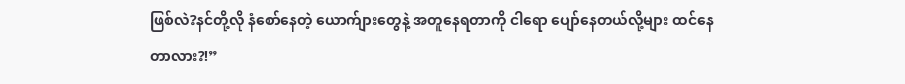ဖြစ်လဲ?နင်တို့လို နံစော်နေတဲ့ ယောက်ျားတွေနဲ့ အတူနေရတာကို ငါရော ပျော်နေတယ်လို့များ ထင်နေတာလား?!”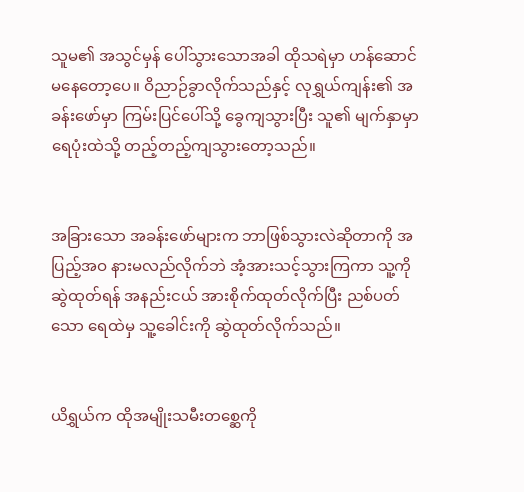သူမ၏ အသွင်မှန် ပေါ်သွားသောအခါ ထိုသရဲမှာ ဟန်ဆောင်မနေတော့ပေ။ ဝိညာဉ်ခွာလိုက်သည်နှင့် လုရွှယ်ကျန်း၏ အခန်းဖော်မှာ ကြမ်းပြင်ပေါ်သို့ ခွေကျသွားပြီး သူ၏ မျက်နှာမှာ ရေပုံးထဲသို့ တည့်တည့်ကျသွားတော့သည်။


အခြားသော အခန်းဖော်များက ဘာဖြစ်သွားလဲဆိုတာကို အပြည့်အဝ နားမလည်လိုက်ဘဲ အံ့အားသင့်သွားကြကာ သူ့ကို ဆွဲထုတ်ရန် အနည်းငယ် အားစိုက်ထုတ်လိုက်ပြီး ညစ်ပတ်သော ရေထဲမှ သူ့ခေါင်းကို ဆွဲထုတ်လိုက်သည်။


ယိရွှယ်က ထိုအမျိုးသမီးတစ္ဆေကို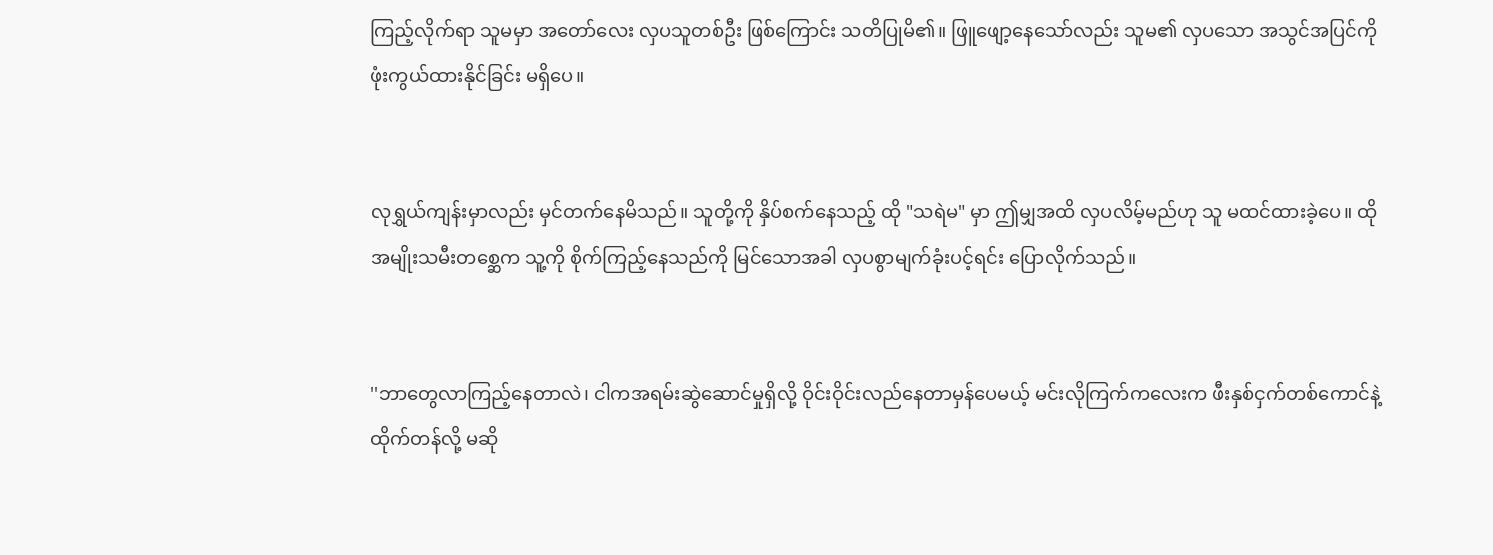ကြည့်လိုက်ရာ သူမမှာ အတော်လေး လှပသူတစ်ဦး ဖြစ်ကြောင်း သတိပြုမိ၏။ ဖြူဖျော့နေသော်လည်း သူမ၏ လှပသော အသွင်အပြင်ကို ဖုံးကွယ်ထားနိုင်ခြင်း မရှိပေ။


လုရွှယ်ကျန်းမှာလည်း မှင်တက်နေမိသည်။ သူတို့ကို နှိပ်စက်နေသည့် ထို "သရဲမ" မှာ ဤမျှအထိ လှပလိမ့်မည်ဟု သူ မထင်ထားခဲ့ပေ။ ထိုအမျိုးသမီးတစ္ဆေက သူ့ကို စိုက်ကြည့်နေသည်ကို မြင်သောအခါ လှပစွာမျက်ခုံးပင့်ရင်း ပြောလိုက်သည်။


''ဘာတွေလာကြည့်နေတာလဲ၊ ငါကအရမ်းဆွဲဆောင်မှုရှိလို့ ဝိုင်းဝိုင်းလည်နေတာမှန်ပေမယ့် မင်းလိုကြက်ကလေးက ဖီးနှစ်ငှက်တစ်ကောင်နဲ့ထိုက်တန်လို့ မဆို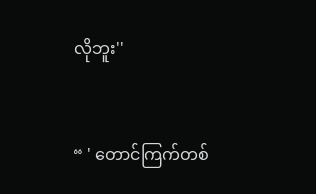လိုဘူး''


“ ' တောင်ကြက်တစ်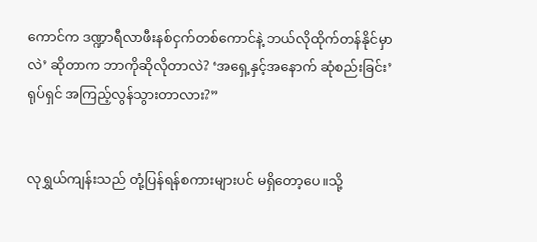ကောင်က ဒဏ္ဍာရီလာဖီးနစ်ငှက်တစ်ကောင်နဲ့ ဘယ်လိုထိုက်တန်နိုင်မှာလဲ’ ဆိုတာက ဘာကိုဆိုလိုတာလဲ? ‘အရှေ့နှင့်အနောက် ဆုံစည်းခြင်း’ ရုပ်ရှင် အကြည့်လွန်သွားတာလား?”


လုရွှယ်ကျန်းသည် တုံ့ပြန်ရန်စကားများပင် မရှိတော့ပေ။သို့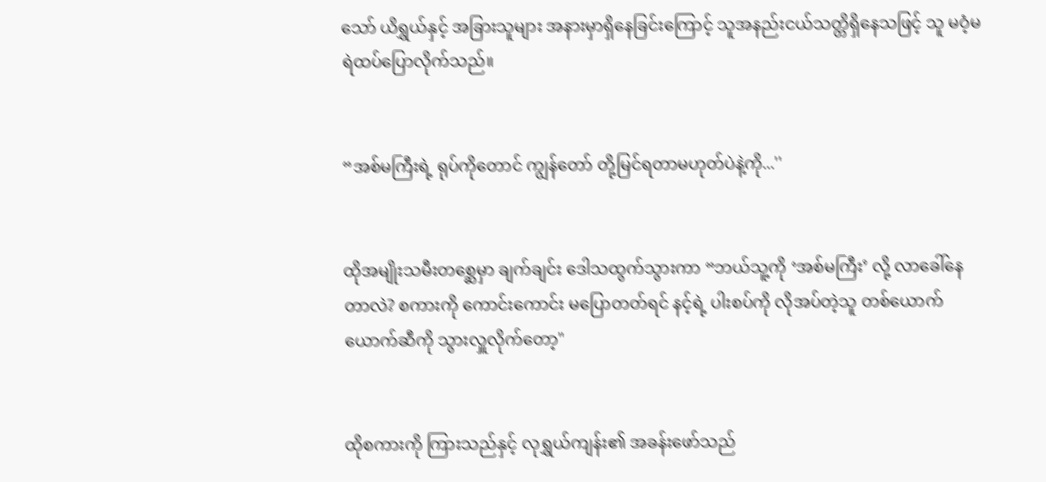သော် ယိရွှယ်နှင့် အခြားသူများ အနားမှာရှိနေခြင်းကြောင့် သူအနည်းငယ်သတ္တိရှိနေသဖြင့် သူ မဝံ့မရဲထပ်ပြောလိုက်သည်။


“အစ်မကြီးရဲ့ ရုပ်ကိုတောင် ကျွန်တော် တို့မြင်ရတာမဟုတ်ပဲနဲ့ကို...''


ထိုအမျိုးသမီးတစ္ဆေမှာ ချက်ချင်း ဒေါသထွက်သွားကာ “ဘယ်သူ့ကို ‘အစ်မကြီး’ လို့ လာခေါ်နေတာလဲ? စကားကို ကောင်းကောင်း မပြောတတ်ရင် နင့်ရဲ့ ပါးစပ်ကို လိုအပ်တဲ့သူ တစ်ယောက်ယောက်ဆီကို သွားလှူလိုက်တော့"


ထိုစကားကို ကြားသည်နှင့် လုရွှယ်ကျန်း၏ အခန်းဖော်သည်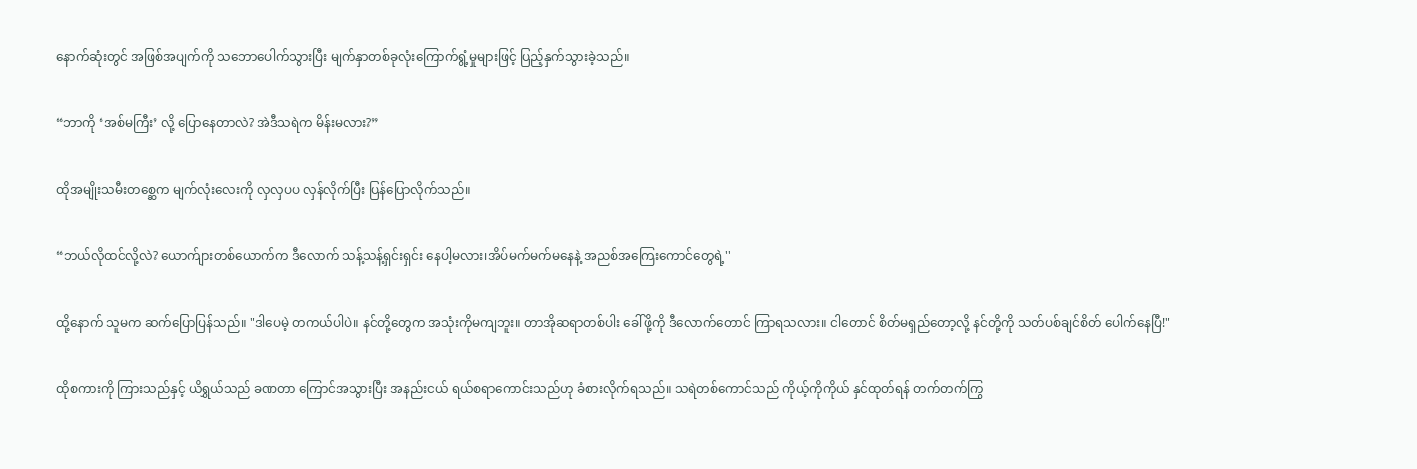နောက်ဆုံးတွင် အဖြစ်အပျက်ကို သဘောပေါက်သွားပြီး မျက်နှာတစ်ခုလုံးကြောက်ရွံ့မှုများဖြင့် ပြည့်နှက်သွားခဲ့သည်။


“ဘာကို ‘အစ်မကြီး’ လို့ ပြောနေတာလဲ? အဲဒီသရဲက မိန်းမလား?”


ထိုအမျိုးသမီးတစ္ဆေက မျက်လုံးလေးကို လှလှပပ လှန်လိုက်ပြီး ပြန်ပြောလိုက်သည်။


“ဘယ်လိုထင်လို့လဲ? ယောက်ျားတစ်ယောက်က ဒီလောက် သန့်သန့်ရှင်းရှင်း နေပါ့မလား၊အိပ်မက်မက်မနေနဲ့ အညစ်အကြေးကောင်တွေရဲ့''


ထို့နောက် သူမက ဆက်ပြောပြန်သည်။ "ဒါပေမဲ့ တကယ်ပါပဲ။ နင်တို့တွေက အသုံးကိုမကျဘူး။ တာအိုဆရာတစ်ပါး ခေါ်ဖို့ကို ဒီလောက်တောင် ကြာရသလား။ ငါတောင် စိတ်မရှည်တော့လို့ နင်တို့ကို သတ်ပစ်ချင်စိတ် ပေါက်နေပြီ!"


ထိုစကားကို ကြားသည်နှင့် ယိရွှယ်သည် ခဏတာ ကြောင်အသွားပြီး အနည်းငယ် ရယ်စရာကောင်းသည်ဟု ခံစားလိုက်ရသည်။ သရဲတစ်ကောင်သည် ကိုယ့်ကိုကိုယ် နှင်ထုတ်ရန် တက်တက်ကြွ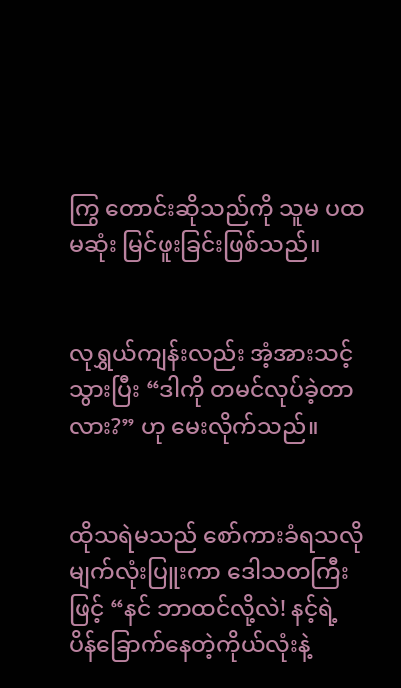ကြွ တောင်းဆိုသည်ကို သူမ ပထမဆုံး မြင်ဖူးခြင်းဖြစ်သည်။


လုရွှယ်ကျန်းလည်း အံ့အားသင့်သွားပြီး “ဒါကို တမင်လုပ်ခဲ့တာလား?” ဟု မေးလိုက်သည်။


ထိုသရဲမသည် စော်ကားခံရသလို မျက်လုံးပြူးကာ ဒေါသတကြီးဖြင့် “နင် ဘာထင်လို့လဲ! နင့်ရဲ့ ပိန်ခြောက်နေတဲ့ကိုယ်လုံးနဲ့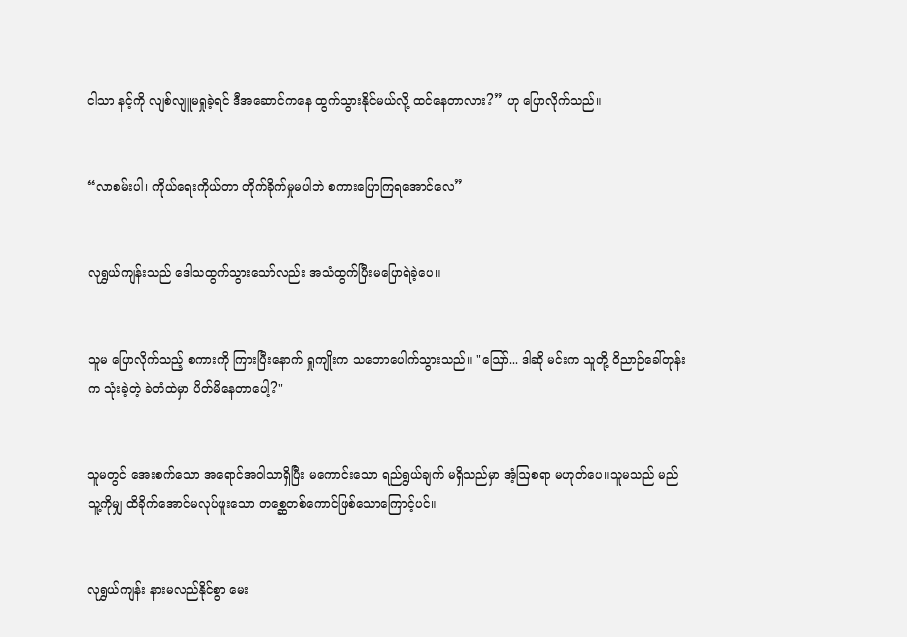ငါသာ နင့်ကို လျစ်လျူမရှုခဲ့ရင် ဒီအဆောင်ကနေ ထွက်သွားနိုင်မယ်လို့ ထင်နေတာလား?” ဟု ပြောလိုက်သည်။


“လာစမ်းပါ၊ ကိုယ်ရေးကိုယ်တာ တိုက်ခိုက်မှုမပါဘဲ စကားပြောကြရအောင်လေ”


လုရွှယ်ကျန်းသည် ဒေါသထွက်သွားသော်လည်း အသံထွက်ပြီးမပြောရဲခဲ့ပေ။


သူမ ပြောလိုက်သည့် စကားကို ကြားပြီးနောက် ရှုကျိုးက သဘောပေါက်သွားသည်။ "ဩော်... ဒါဆို မင်းက သူတို့ ဝိညာဉ်ခေါ်တုန်းက သုံးခဲ့တဲ့ ခဲတံထဲမှာ ပိတ်မိနေတာပေါ့?"


သူမတွင် အေးစက်သော အရောင်အဝါသာရှိပြီး မကောင်းသော ရည်ရွယ်ချက် မရှိသည်မှာ အံ့ဩစရာ မဟုတ်ပေ။သူမသည် မည်သူ့ကိုမျှ ထိခိုက်အောင်မလုပ်ဖူးသော တစ္ဆေတစ်ကောင်ဖြစ်သောကြောင့်ပင်။


လုရွှယ်ကျန်း နားမလည်နိုင်စွာ မေး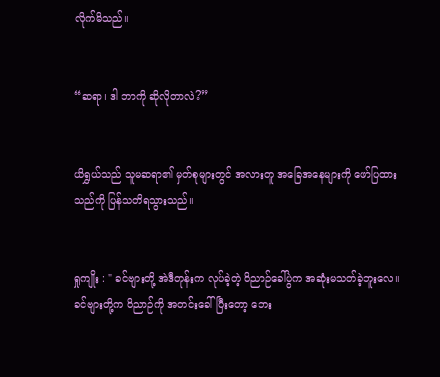လိုက်မိသည်။


“ဆရာ၊ ဒါ ဘာကို ဆိုလိုတာလဲ?”


ယိရွှယ်သည် သူမဆရာ၏ မှတ်စုများတွင် အလားတူ အခြေအနေများကို ဖော်ပြထားသည်ကို ပြန်သတိရသွားသည်။


ရှုကျိုး : " ခင်ဗျားတို့ အဲဒီတုန်းက လုပ်ခဲ့တဲ့ ဝိညာဉ်ခေါ်ပွဲက အဆုံးမသတ်ခဲ့ဘူးလေ။ခင်ဗျားတို့က ဝိညာဉ်ကို အတင်းခေါ်ပြီးတော့ ဘေး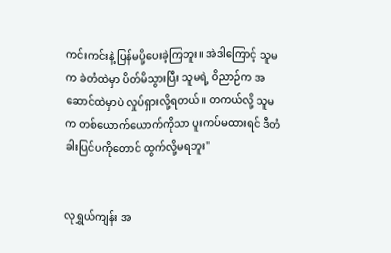ကင်းကင်းနဲ့ ပြန်မပို့ပေးခဲ့ကြဘူး။ အဲဒါကြောင့် သူမက ခဲတံထဲမှာ ပိတ်မိသွားပြီး သူမရဲ့ ဝိညာဉ်က အဆောင်ထဲမှာပဲ လှုပ်ရှားလို့ရတယ်။ တကယ်လို့ သူမက တစ်ယောက်ယောက်ကိုသာ ပူးကပ်မထားရင် ဒီတံခါးပြင်ပကိုတောင် ထွက်လို့မရဘူး"


လုရွှယ်ကျန်း အ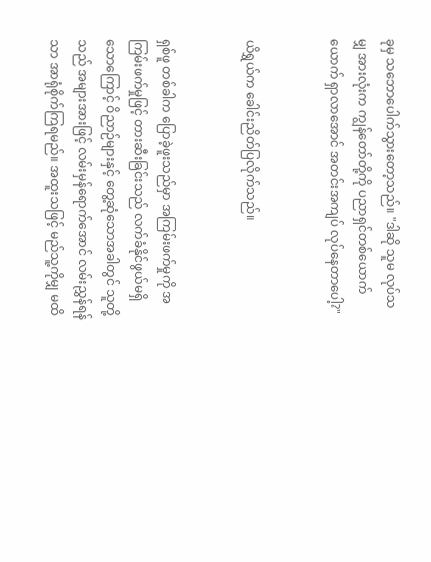ခုမှ သဘောပေါက်သွားတော့သည်။ "ဒါဆို သူမ လုပ်သမျှ အားလုံးက ကျွန်တော်တို့ကို ပညာရှင်တစ်ယောက်ယောက် ရှာလာအောင် အတင်းအကျပ် လုပ်နေတာပေါ့?"


ယိရွှယ်က ခေါင်းညိတ်ပြလိုက်သည်။


ရှစ်ဖူ တစ်ခါက ပြောခဲ့ဖူးသည်မှာ အကြမ်းဖက်မှုကို အကြမ်းဖက်မှုဖြင့် တားဆီးခြင်းသည် လက်ခံနိုင်ဖွယ်မရှိသောကြောင့် ဝိညာဉ်များနှင့် တွေ့ဆုံသောအခါတွင် သူတို့သည် အများအားဖြင့် လမ်းမှန်ရောက်အောင် လမ်းညွှန်ရန် သာ အာရုံစိုက်ကြရမည်။ အထူးသဖြင့် မည်သူ့ကိုမျှ မထိ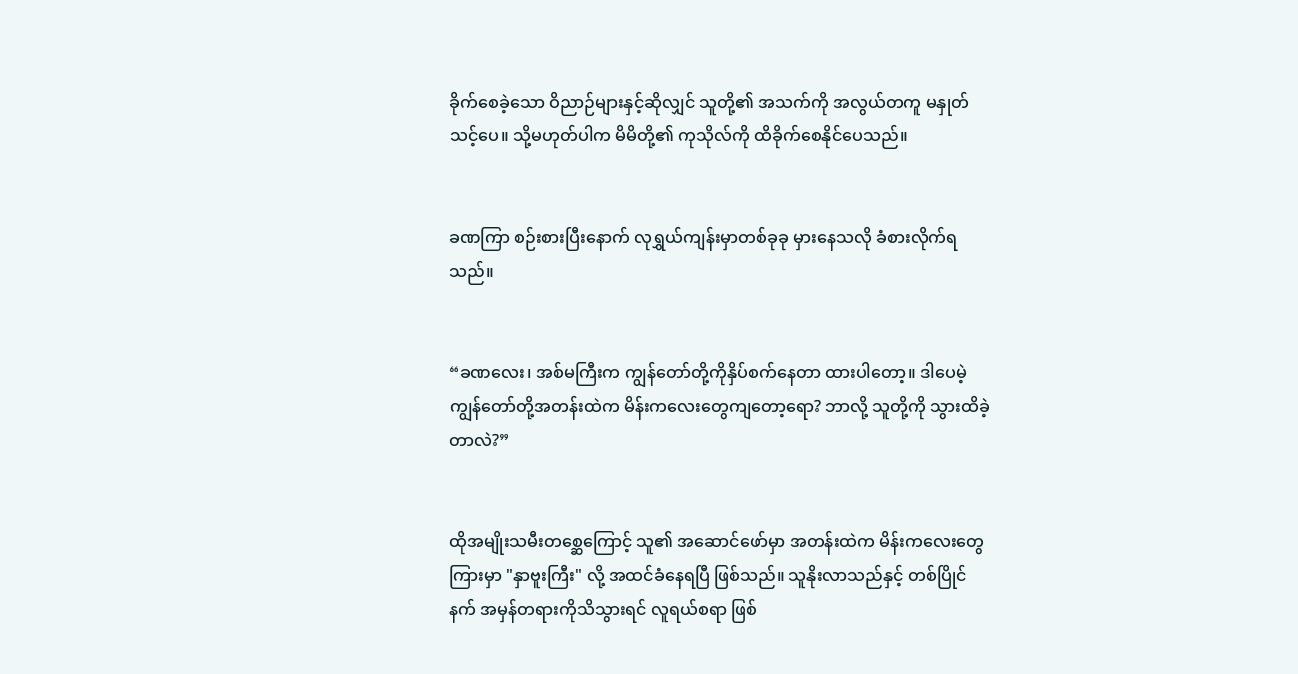ခိုက်စေခဲ့သော ဝိညာဉ်များနှင့်ဆိုလျှင် သူတို့၏ အသက်ကို အလွယ်တကူ မနှုတ်သင့်ပေ။ သို့မဟုတ်ပါက မိမိတို့၏ ကုသိုလ်ကို ထိခိုက်စေနိုင်ပေသည်။


ခဏကြာ စဉ်းစားပြီးနောက် လုရွှယ်ကျန်းမှာတစ်ခုခု မှားနေသလို ခံစားလိုက်ရသည်။


“ခဏလေး၊ အစ်မကြီးက ကျွန်တော်တို့ကိုနှိပ်စက်နေတာ ထားပါတော့။ ဒါပေမဲ့ ကျွန်တော်တို့အတန်းထဲက မိန်းကလေးတွေကျတော့ရော? ဘာလို့ သူတို့ကို သွားထိခဲ့တာလဲ?”


ထိုအမျိုးသမီးတစ္ဆေကြောင့် သူ၏ အဆောင်ဖော်မှာ အတန်းထဲက မိန်းကလေးတွေကြားမှာ "နှာဗူးကြီး" လို့ အထင်ခံနေရပြီ ဖြစ်သည်။ သူနိုးလာသည်နှင့် တစ်ပြိုင်နက် အမှန်တရားကိုသိသွားရင် လူရယ်စရာ ဖြစ်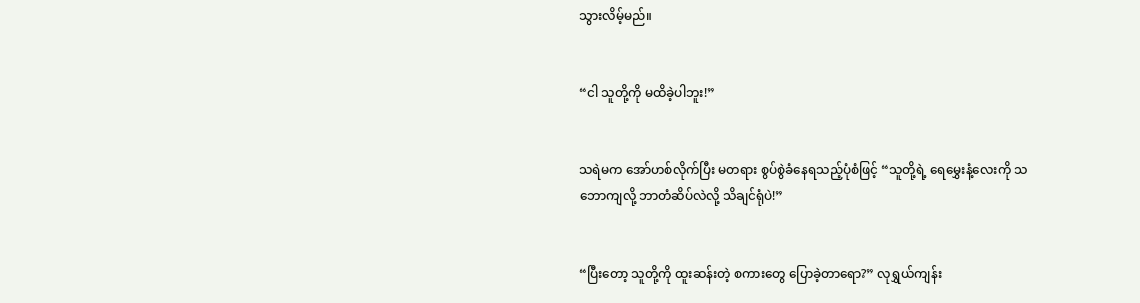သွားလိမ့်မည်။


“ငါ သူတို့ကို မထိခဲ့ပါဘူး!”


သရဲမက အော်ဟစ်လိုက်ပြီး မတရား စွပ်စွဲခံနေရသည့်ပုံစံဖြင့် “သူတို့ရဲ့ ရေမွှေးနံ့လေးကို သဘောကျလို့ ဘာတံဆိပ်လဲလို့ သိချင်ရုံပဲ!”


“ပြီးတော့ သူတို့ကို ထူးဆန်းတဲ့ စကားတွေ ပြောခဲ့တာရော?” လုရွှယ်ကျန်း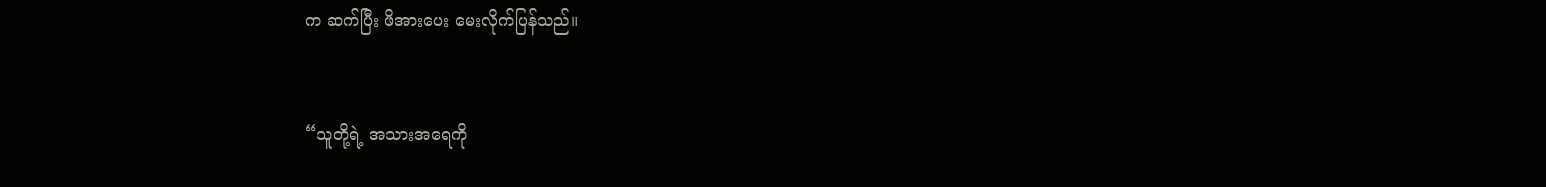က ဆက်ပြီး ဖိအားပေး မေးလိုက်ပြန်သည်။


“သူတို့ရဲ့ အသားအရေကို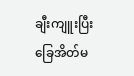ချီးကျူးပြီး ခြေအိတ်မ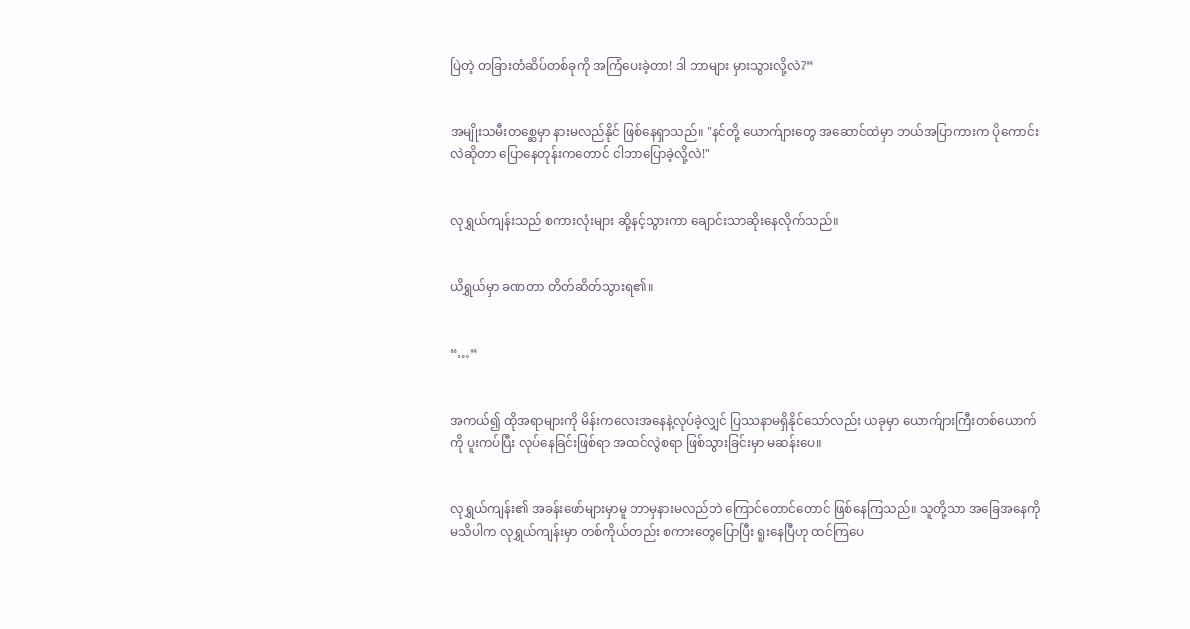ပြဲတဲ့ တခြားတံဆိပ်တစ်ခုကို အကြံပေးခဲ့တာ! ဒါ ဘာများ မှားသွားလို့လဲ?”


အမျိုးသမီးတစ္ဆေမှာ နားမလည်နိုင် ဖြစ်နေရှာသည်။ "နင်တို့ ယောက်ျားတွေ အဆောင်ထဲမှာ ဘယ်အပြာကားက ပိုကောင်းလဲဆိုတာ ပြောနေတုန်းကတောင် ငါဘာပြောခဲ့လို့လဲ!"


လုရွှယ်ကျန်းသည် စကားလုံးများ ဆို့နင့်သွားကာ ချောင်းသာဆိုးနေလိုက်သည်။


ယိရွှယ်မှာ ခဏတာ တိတ်ဆိတ်သွားရ၏။


“…”


အကယ်၍ ထိုအရာများကို မိန်းကလေးအနေနဲ့လုပ်ခဲ့လျှင် ပြဿနာမရှိနိုင်သော်လည်း ယခုမှာ ယောက်ျားကြီးတစ်ယောက်ကို ပူးကပ်ပြီး လုပ်နေခြင်းဖြစ်ရာ အထင်လွဲစရာ ဖြစ်သွားခြင်းမှာ မဆန်းပေ။


လုရွှယ်ကျန်း၏ အခန်းဖော်များမှာမူ ဘာမှနားမလည်ဘဲ ကြောင်တောင်တောင် ဖြစ်နေကြသည်။ သူတို့သာ အခြေအနေကို မသိပါက လုရွှယ်ကျန်းမှာ တစ်ကိုယ်တည်း စကားတွေပြောပြီး ရူးနေပြီဟု ထင်ကြပေ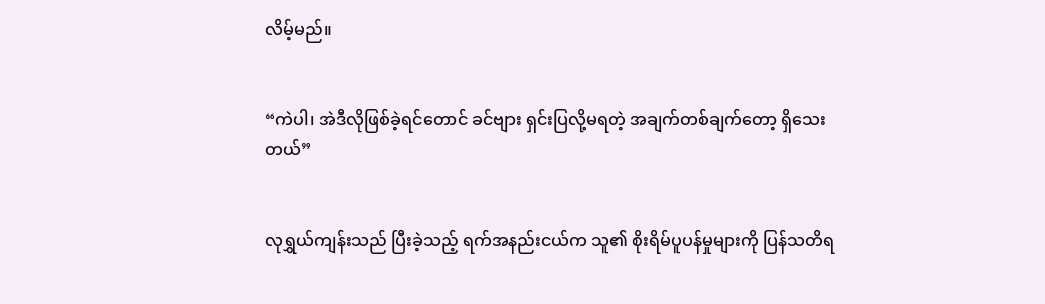လိမ့်မည်။


“ကဲပါ၊ အဲဒီလိုဖြစ်ခဲ့ရင်တောင် ခင်ဗျား ရှင်းပြလို့မရတဲ့ အချက်တစ်ချက်တော့ ရှိသေးတယ်”


လုရွှယ်ကျန်းသည် ပြီးခဲ့သည့် ရက်အနည်းငယ်က သူ၏ စိုးရိမ်ပူပန်မှုများကို ပြန်သတိရ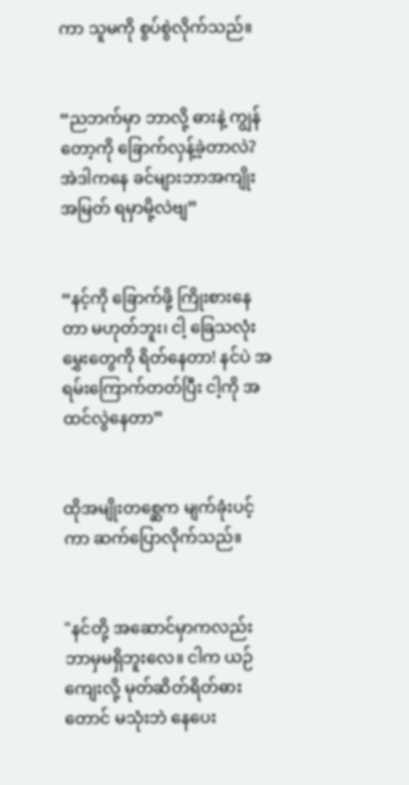ကာ သူမကို စွပ်စွဲလိုက်သည်။


“ညဘက်မှာ ဘာလို့ ဓားနဲ့ ကျွန်တော့ကို ခြောက်လှန့်ခဲ့တာလဲ? အဲဒါကနေ ခင်များဘာအကျိုးအမြတ် ရမှာမို့လဲဗျ”


“နင့်ကို ခြောက်ဖို့ ကြိုးစားနေတာ မဟုတ်ဘူး၊ ငါ့ ခြေသလုံးမွှေးတွေကို ရိတ်နေတာ! နင်ပဲ အရမ်းကြောက်တတ်ပြီး ငါ့ကို အထင်လွဲနေတာ”


ထိုအမျိုးတစ္ဆေက မျက်ခုံးပင့်ကာ ဆက်ပြောလိုက်သည်။


"နင်တို့ အဆောင်မှာကလည်း ဘာမှမရှိဘူးလေ။ ငါက ယဉ်ကျေးလို့ မုတ်ဆိတ်ရိတ်ဓားတောင် မသုံးဘဲ နေပေး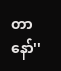တာနော်''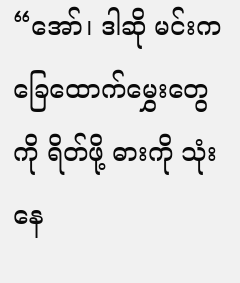“အော်၊ ဒါဆို မင်းက ခြေထောက်မွှေးတွေကို ရိတ်ဖို့ ဓားကို သုံးနေ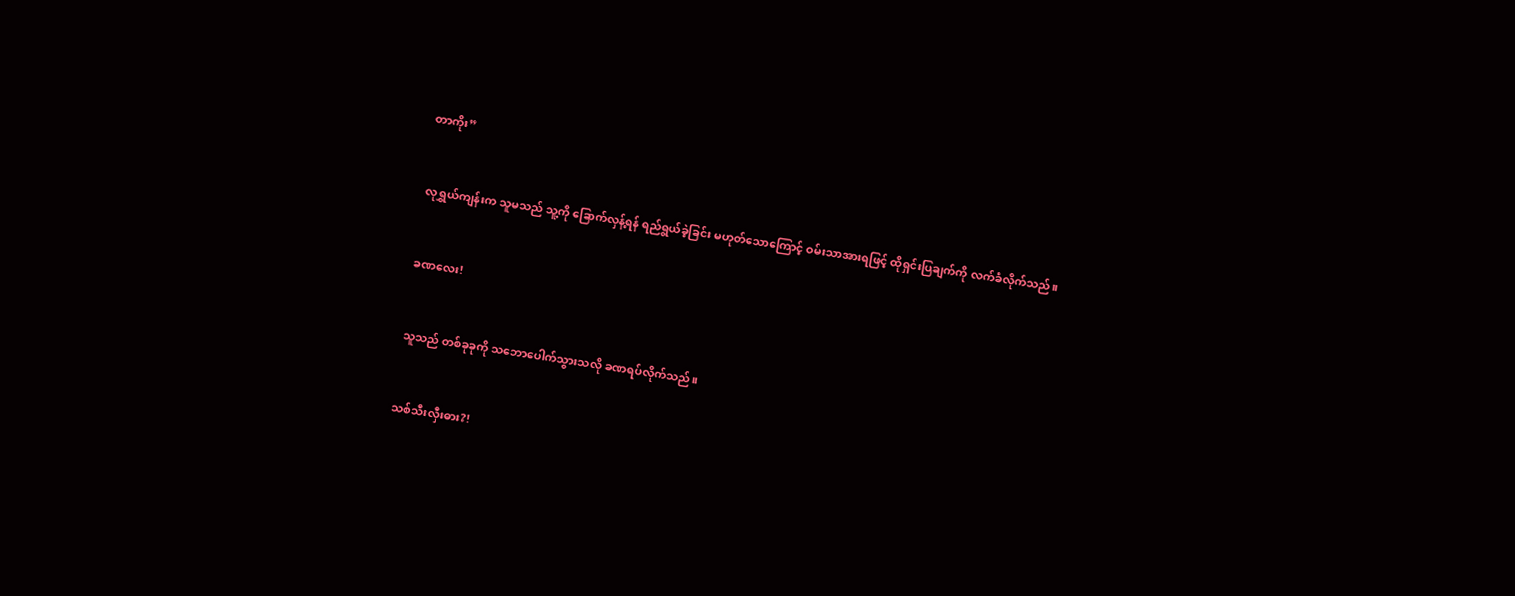တာကိုး”


လုရွှယ်ကျန်းက သူမသည် သူ့ကို ခြောက်လှန့်ရန် ရည်ရွယ်ခဲ့ခြင်း မဟုတ်သောကြောင့် ဝမ်းသာအားရဖြင့် ထိုရှင်းပြချက်ကို လက်ခံလိုက်သည်။


ခဏလေး!


သူသည် တစ်ခုခုကို သဘောပေါက်သွားသလို ခဏရပ်လိုက်သည်။


သစ်သီးလှီးဓား?!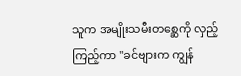သူက အမျိုးသမီးတစ္ဆေကို လှည့်ကြည့်ကာ "ခင်ဗျားက ကျွန်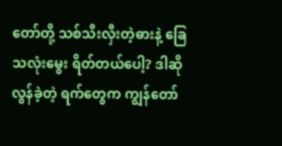တော်တို့ သစ်သီးလှီးတဲ့ဓားနဲ့ ခြေသလုံးမွေး ရိတ်တယ်ပေါ့? ဒါဆို လွန်ခဲ့တဲ့ ရက်တွေက ကျွန်တော်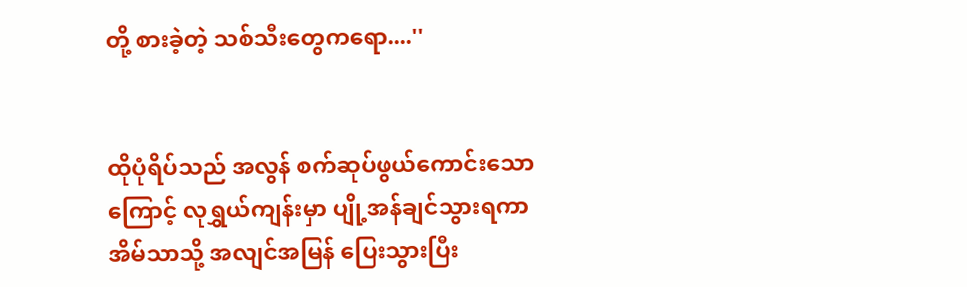တို့ စားခဲ့တဲ့ သစ်သီးတွေကရော....''


ထိုပုံရိပ်သည် အလွန် စက်ဆုပ်ဖွယ်ကောင်းသောကြောင့် လုရွှယ်ကျန်းမှာ ပျို့အန်ချင်သွားရကာ အိမ်သာသို့ အလျင်အမြန် ပြေးသွားပြီး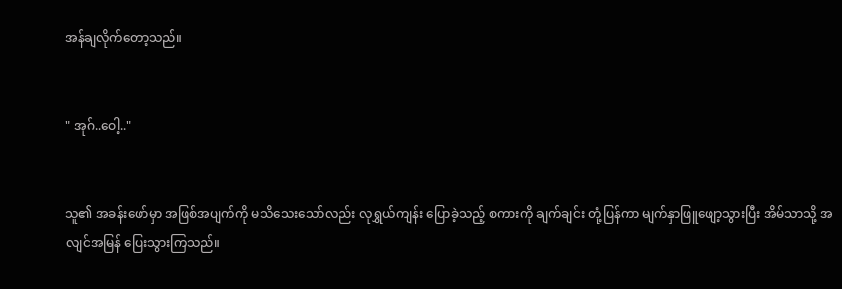အန်ချလိုက်တော့သည်။


" အုဂ်..ဝေါ့.."


သူ၏ အခန်းဖော်မှာ အဖြစ်အပျက်ကို မသိသေးသော်လည်း လုရွှယ်ကျန်း ပြောခဲ့သည့် စကားကို ချက်ချင်း တုံ့ပြန်ကာ မျက်နှာဖြူဖျော့သွားပြီး အိမ်သာသို့ အလျင်အမြန် ပြေးသွားကြသည်။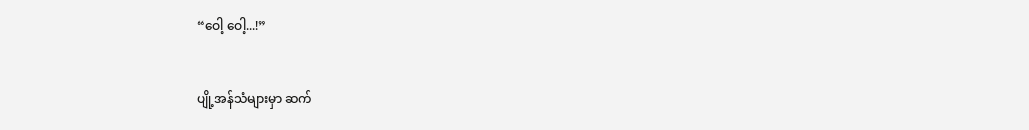“ဝေါ့ ဝေါ့...!”


ပျို့အန်သံများမှာ ဆက်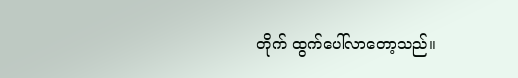တိုက် ထွက်ပေါ်လာတော့သည်။